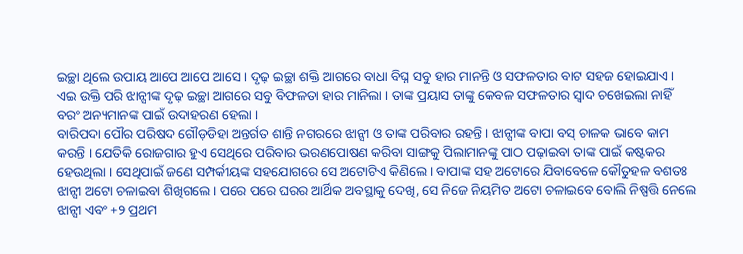ଇଚ୍ଛା ଥିଲେ ଉପାୟ ଆପେ ଆପେ ଆସେ । ଦୃଢ଼ ଇଚ୍ଛା ଶକ୍ତି ଆଗରେ ବାଧା ବିଘ୍ନ ସବୁ ହାର ମାନନ୍ତି ଓ ସଫଳତାର ବାଟ ସହଜ ହୋଇଯାଏ । ଏଇ ଉକ୍ତି ପରି ଝାନ୍ସୀଙ୍କ ଦୃଢ଼ ଇଚ୍ଛା ଆଗରେ ସବୁ ବିଫଳତା ହାର ମାନିଲା । ତାଙ୍କ ପ୍ରୟାସ ତାଙ୍କୁ କେବଳ ସଫଳତାର ସ୍ୱାଦ ଚଖେଇଲା ନାହିଁ ବରଂ ଅନ୍ୟମାନଙ୍କ ପାଇଁ ଉଦାହରଣ ହେଲା ।
ବାରିପଦା ପୌର ପରିଷଦ ଗୌଡ଼ଡିହା ଅନ୍ତର୍ଗତ ଶାନ୍ତି ନଗରରେ ଝାନ୍ସୀ ଓ ତାଙ୍କ ପରିବାର ରହନ୍ତି । ଝାନ୍ସୀଙ୍କ ବାପା ବସ୍ ଚାଳକ ଭାବେ କାମ କରନ୍ତି । ଯେତିକି ରୋଜଗାର ହୁଏ ସେଥିରେ ପରିବାର ଭରଣପୋଷଣ କରିବା ସାଙ୍ଗକୁ ପିଲାମାନଙ୍କୁ ପାଠ ପଢ଼ାଇବା ତାଙ୍କ ପାଇଁ କଷ୍ଟକର ହେଉଥିଲା । ସେଥିପାଇଁ ଜଣେ ସମ୍ପର୍କୀୟଙ୍କ ସହଯୋଗରେ ସେ ଅଟୋଟିଏ କିଣିଲେ । ବାପାଙ୍କ ସହ ଅଟୋରେ ଯିବାବେଳେ କୌତୁହଳ ବଶତଃ ଝାନ୍ସୀ ଅଟୋ ଚଳାଇବା ଶିଖିଗଲେ । ପରେ ପରେ ଘରର ଆର୍ଥିକ ଅବସ୍ଥାକୁ ଦେଖି, ସେ ନିଜେ ନିୟମିତ ଅଟୋ ଚଳାଇବେ ବୋଲି ନିଷ୍ପତ୍ତି ନେଲେ ଝାନ୍ସୀ ଏବଂ +୨ ପ୍ରଥମ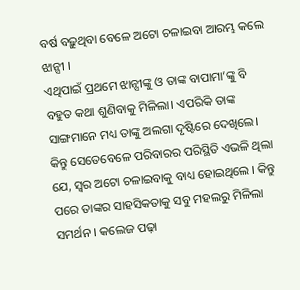ବର୍ଷ ବଢ଼ୁଥିବା ବେଳେ ଅଟୋ ଚଳାଇବା ଆରମ୍ଭ କଲେ ଝାନ୍ସୀ ।
ଏଥିପାଇଁ ପ୍ରଥମେ ଝାନ୍ସୀଙ୍କୁ ଓ ତାଙ୍କ ବାପାମା’ଙ୍କୁ ବି ବହୁତ କଥା ଶୁଣିବାକୁ ମିଳିଲା। ଏପରିକି ତାଙ୍କ ସାଙ୍ଗମାନେ ମଧ୍ୟ ତାଙ୍କୁ ଅଲଗା ଦୃଷ୍ଟିରେ ଦେଖିଲେ। କିନ୍ତୁ ସେତେବେଳେ ପରିବାରର ପରିସ୍ଥିତି ଏଭଳି ଥିଲା ଯେ, ସ୍ୱର ଅଟୋ ଚଳାଇବାକୁ ବାଧ୍ୟ ହୋଇଥିଲେ । କିନ୍ତୁ ପରେ ତାଙ୍କର ସାହସିକତାକୁ ସବୁ ମହଲରୁ ମିଳିଲା ସମର୍ଥନ । କଲେଜ ପଢ଼ା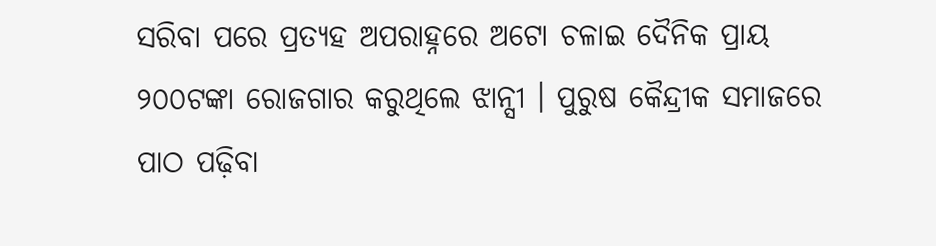ସରିବା ପରେ ପ୍ରତ୍ୟହ ଅପରାହ୍ନରେ ଅଟୋ ଚଳାଇ ଦୈନିକ ପ୍ରାୟ ୨୦୦ଟଙ୍କା ରୋଜଗାର କରୁଥିଲେ ଝାନ୍ସୀ । ପୁରୁଷ କୈନ୍ଦ୍ରୀକ ସମାଜରେ ପାଠ ପଢ଼ିବା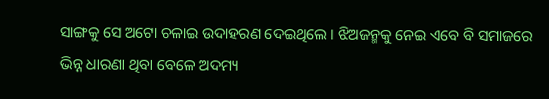ସାଙ୍ଗକୁ ସେ ଅଟୋ ଚଳାଇ ଉଦାହରଣ ଦେଇଥିଲେ । ଝିଅଜନ୍ମକୁ ନେଇ ଏବେ ବି ସମାଜରେ ଭିନ୍ନ ଧାରଣା ଥିବା ବେଳେ ଅଦମ୍ୟ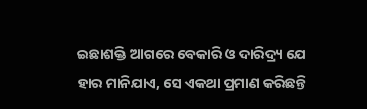ଇଛାଶକ୍ତି ଆଗରେ ବେକାରି ଓ ଦାରିଦ୍ର୍ୟ ଯେ ହାର ମାନିଯାଏ, ସେ ଏକଥା ପ୍ରମାଣ କରିଛନ୍ତି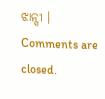ଝାନ୍ସୀ ।
Comments are closed.